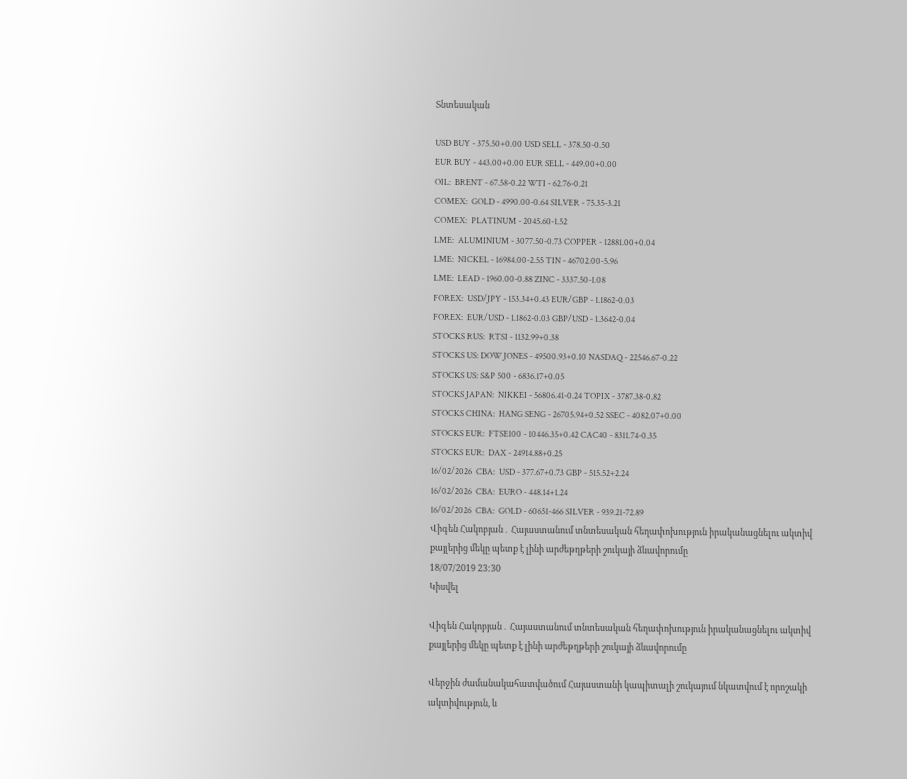Տնտեսական

USD BUY - 375.50+0.00 USD SELL - 378.50-0.50
EUR BUY - 443.00+0.00 EUR SELL - 449.00+0.00
OIL:  BRENT - 67.58-0.22 WTI - 62.76-0.21
COMEX:  GOLD - 4990.00-0.64 SILVER - 75.35-3.21
COMEX:  PLATINUM - 2045.60-1.52
LME:  ALUMINIUM - 3077.50-0.73 COPPER - 12881.00+0.04
LME:  NICKEL - 16984.00-2.55 TIN - 46702.00-5.96
LME:  LEAD - 1960.00-0.88 ZINC - 3337.50-1.08
FOREX:  USD/JPY - 153.34+0.43 EUR/GBP - 1.1862-0.03
FOREX:  EUR/USD - 1.1862-0.03 GBP/USD - 1.3642-0.04
STOCKS RUS:  RTSI - 1132.99+0.38
STOCKS US: DOW JONES - 49500.93+0.10 NASDAQ - 22546.67-0.22
STOCKS US: S&P 500 - 6836.17+0.05
STOCKS JAPAN:  NIKKEI - 56806.41-0.24 TOPIX - 3787.38-0.82
STOCKS CHINA:  HANG SENG - 26705.94+0.52 SSEC - 4082.07+0.00
STOCKS EUR:  FTSE100 - 10446.35+0.42 CAC40 - 8311.74-0.35
STOCKS EUR:  DAX - 24914.88+0.25
16/02/2026  CBA:  USD - 377.67+0.73 GBP - 515.52+2.24
16/02/2026  CBA:  EURO - 448.14+1.24
16/02/2026  CBA:  GOLD - 60651-466 SILVER - 939.21-72.89
Վիգեն Հակոբյան․ Հայաստանում տնտեսական հեղափոխություն իրականացնելու ակտիվ քայլերից մեկը պետք է լինի արժեթղթերի շուկայի ձևավորումը
18/07/2019 23:30
Կիսվել

Վիգեն Հակոբյան․ Հայաստանում տնտեսական հեղափոխություն իրականացնելու ակտիվ քայլերից մեկը պետք է լինի արժեթղթերի շուկայի ձևավորումը

Վերջին ժամանակահատվածում Հայաստանի կապիտալի շուկայում նկատվում է որոշակի ակտիվություն, և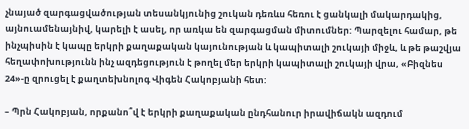չնայած զարգացվածության տեսանկյունից շուկան դեռևս հեռու է ցանկալի մակարդակից, այնուամենայնիվ, կարելի է ասել, որ առկա են զարգացման միտումներ: Պարզելու համար, թե ինչպիսին է կապը երկրի քաղաքական կայունության և կապիտալի շուկայի միջև, և թե թաշվյա հեղափոխությունն ինչ ազդեցություն է թողել մեր երկրի կապիտալի շուկայի վրա, «Բիզնես 24»-ը զրուցել է քաղտեխնոլոգ Վիգեն Հակոբյանի հետ:

– Պրն Հակոբյան, որքանո՞վ է երկրի քաղաքական ընդհանուր իրավիճակն ազդում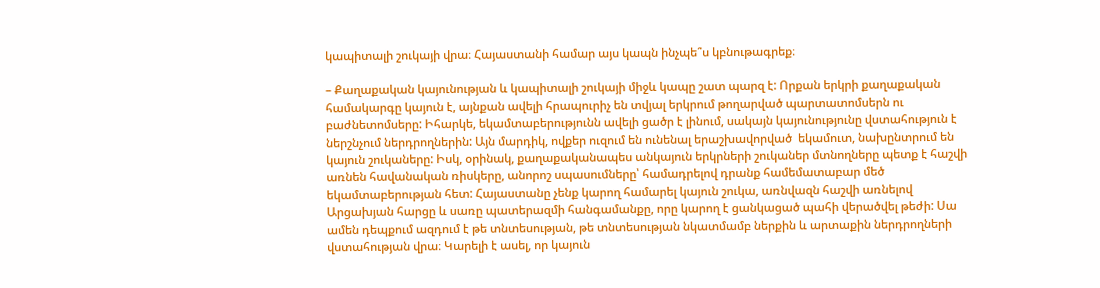կապիտալի շուկայի վրա։ Հայաստանի համար այս կապն ինչպե՞ս կբնութագրեք։

– Քաղաքական կայունության և կապիտալի շուկայի միջև կապը շատ պարզ է: Որքան երկրի քաղաքական համակարգը կայուն է, այնքան ավելի հրապուրիչ են տվյալ երկրում թողարված պարտատոմսերն ու բաժնետոմսերը: Իհարկե, եկամտաբերությունն ավելի ցածր է լինում, սակայն կայունությունը վստահություն է ներշնչում ներդրողներին: Այն մարդիկ, ովքեր ուզում են ունենալ երաշխավորված  եկամուտ, նախընտրում են կայուն շուկաները: Իսկ, օրինակ, քաղաքականապես անկայուն երկրների շուկաներ մտնողները պետք է հաշվի առնեն հավանական ռիսկերը, անորոշ սպասումները՝ համադրելով դրանք համեմատաբար մեծ եկամտաբերության հետ: Հայաստանը չենք կարող համարել կայուն շուկա, առնվազն հաշվի առնելով Արցախյան հարցը և սառը պատերազմի հանգամանքը, որը կարող է ցանկացած պահի վերածվել թեժի: Սա ամեն դեպքում ազդում է թե տնտեսության, թե տնտեսության նկատմամբ ներքին և արտաքին ներդրողների վստահության վրա։ Կարելի է ասել, որ կայուն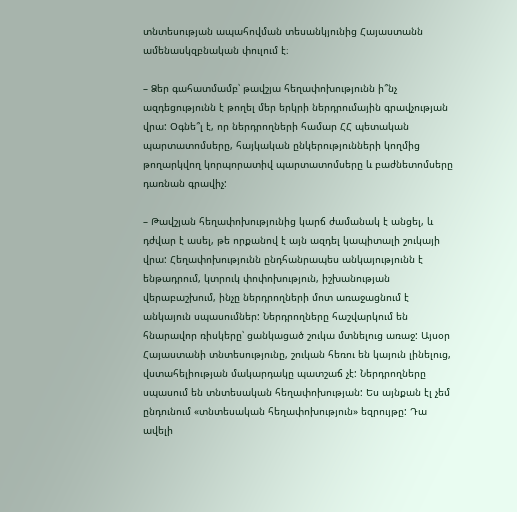տնտեսության ապահովման տեսանկյունից Հայաստանն ամենասկզբնական փուլում է։

– Ձեր գահատմամբ՝ թավշյա հեղափոխությունն ի՞նչ ազդեցությունն է թողել մեր երկրի ներդրումային գրավչության վրա: Օգնե՞լ է, որ ներդրողների համար ՀՀ պետական պարտատոմսերը, հայկական ընկերությունների կողմից թողարկվող կորպորատիվ պարտատոմսերը և բաժնետոմսերը դառնան գրավիչ:

– Թավշյան հեղափոխությունից կարճ ժամանակ է անցել, և դժվար է ասել, թե որքանով է այն ազդել կապիտալի շուկայի վրա: Հեղափոխությունն ընդհանրապես անկայությունն է ենթադրում, կտրուկ փոփոխություն, իշխանության վերաբաշխում, ինչը ներդրողների մոտ առաջացնում է անկայուն սպասումներ: Ներդրողները հաշվարկում են հնարավոր ռիսկերը՝ ցանկացած շուկա մտնելուց առաջ: Այսօր Հայաստանի տնտեսությունը, շուկան հեռու են կայուն լինելուց, վստահելիության մակարդակը պատշաճ չէ: Ներդրողները սպասում են տնտեսական հեղափոխության: Ես այնքան էլ չեմ ընդունում «տնտեսական հեղափոխություն» եզրույթը: Դա ավելի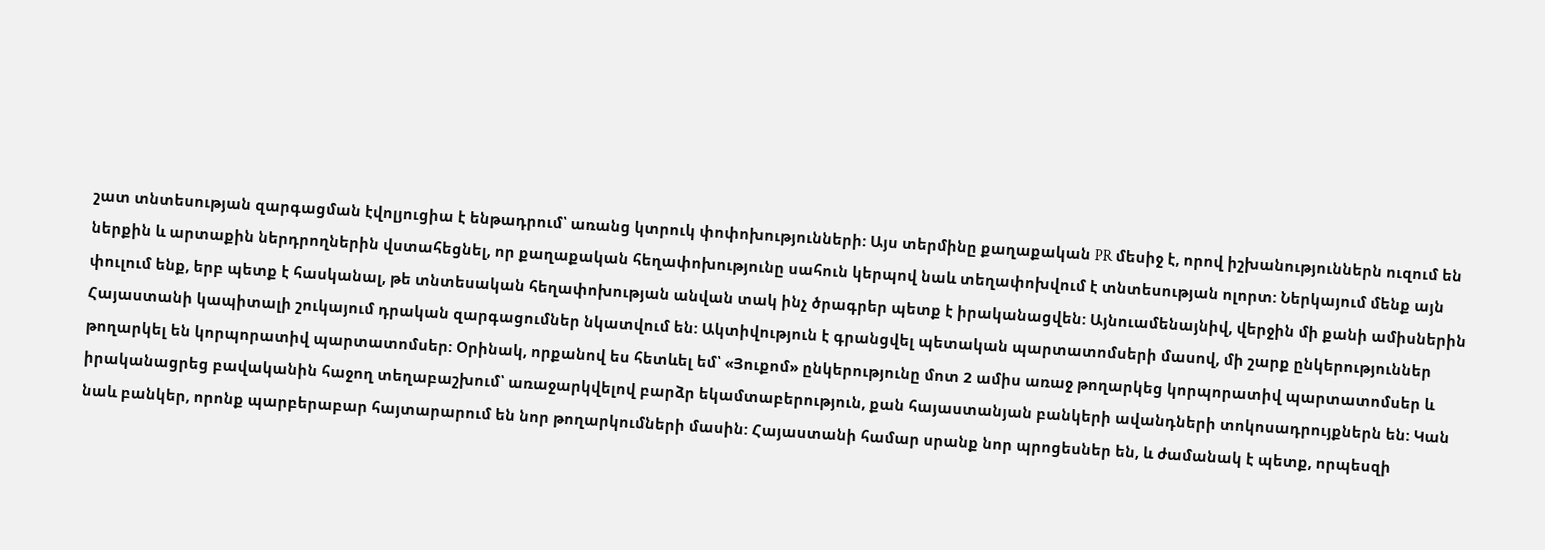շատ տնտեսության զարգացման էվոլյուցիա է ենթադրում՝ առանց կտրուկ փոփոխությունների: Այս տերմինը քաղաքական PR մեսիջ է, որով իշխանություններն ուզում են ներքին և արտաքին ներդրողներին վստահեցնել, որ քաղաքական հեղափոխությունը սահուն կերպով նաև տեղափոխվում է տնտեսության ոլորտ: Ներկայում մենք այն փուլում ենք, երբ պետք է հասկանալ, թե տնտեսական հեղափոխության անվան տակ ինչ ծրագրեր պետք է իրականացվեն: Այնուամենայնիվ, վերջին մի քանի ամիսներին Հայաստանի կապիտալի շուկայում դրական զարգացումներ նկատվում են: Ակտիվություն է գրանցվել պետական պարտատոմսերի մասով, մի շարք ընկերություններ թողարկել են կորպորատիվ պարտատոմսեր: Օրինակ, որքանով ես հետևել եմ՝ «Յուքոմ» ընկերությունը մոտ 2 ամիս առաջ թողարկեց կորպորատիվ պարտատոմսեր և իրականացրեց բավականին հաջող տեղաբաշխում՝ առաջարկվելով բարձր եկամտաբերություն, քան հայաստանյան բանկերի ավանդների տոկոսադրույքներն են: Կան նաև բանկեր, որոնք պարբերաբար հայտարարում են նոր թողարկումների մասին: Հայաստանի համար սրանք նոր պրոցեսներ են, և ժամանակ է պետք, որպեսզի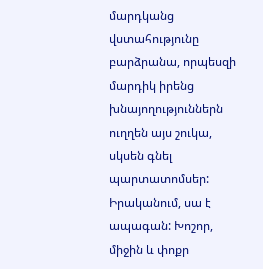մարդկանց վստահությունը բարձրանա, որպեսզի մարդիկ իրենց խնայողություններն ուղղեն այս շուկա, սկսեն գնել պարտատոմսեր: Իրականում, սա է ապագան: Խոշոր, միջին և փոքր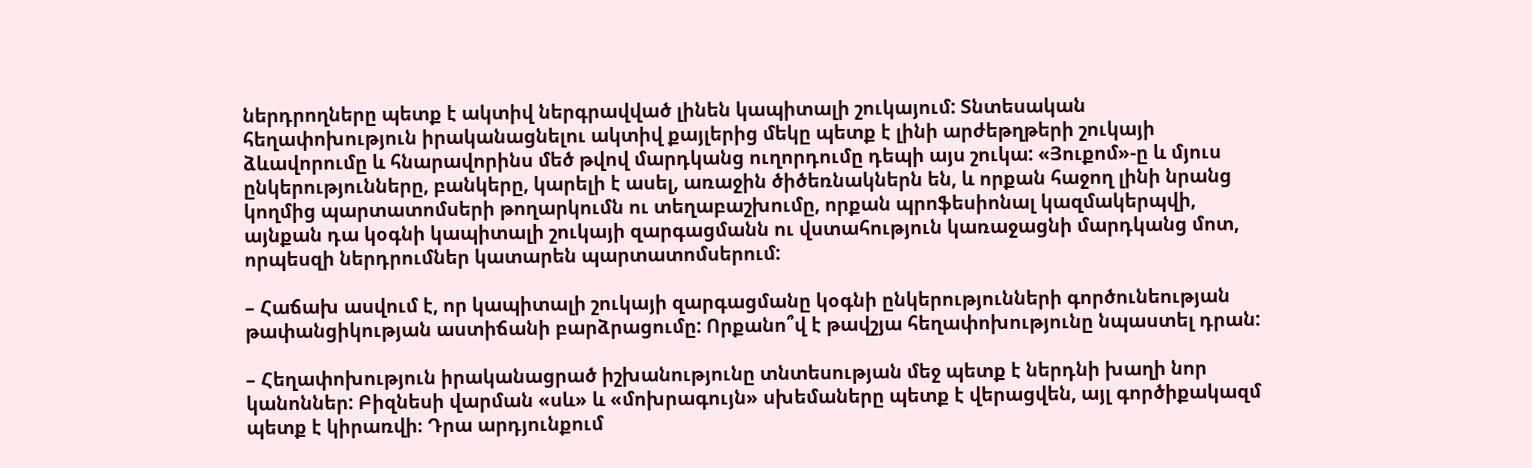ներդրողները պետք է ակտիվ ներգրավված լինեն կապիտալի շուկայում: Տնտեսական հեղափոխություն իրականացնելու ակտիվ քայլերից մեկը պետք է լինի արժեթղթերի շուկայի ձևավորումը և հնարավորինս մեծ թվով մարդկանց ուղորդումը դեպի այս շուկա: «Յուքոմ»-ը և մյուս ընկերությունները, բանկերը, կարելի է ասել, առաջին ծիծեռնակներն են, և որքան հաջող լինի նրանց կողմից պարտատոմսերի թողարկումն ու տեղաբաշխումը, որքան պրոֆեսիոնալ կազմակերպվի, այնքան դա կօգնի կապիտալի շուկայի զարգացմանն ու վստահություն կառաջացնի մարդկանց մոտ, որպեսզի ներդրումներ կատարեն պարտատոմսերում:

– Հաճախ ասվում է, որ կապիտալի շուկայի զարգացմանը կօգնի ընկերությունների գործունեության թափանցիկության աստիճանի բարձրացումը: Որքանո՞վ է թավշյա հեղափոխությունը նպաստել դրան:

– Հեղափոխություն իրականացրած իշխանությունը տնտեսության մեջ պետք է ներդնի խաղի նոր կանոններ: Բիզնեսի վարման «սև» և «մոխրագույն» սխեմաները պետք է վերացվեն, այլ գործիքակազմ պետք է կիրառվի։ Դրա արդյունքում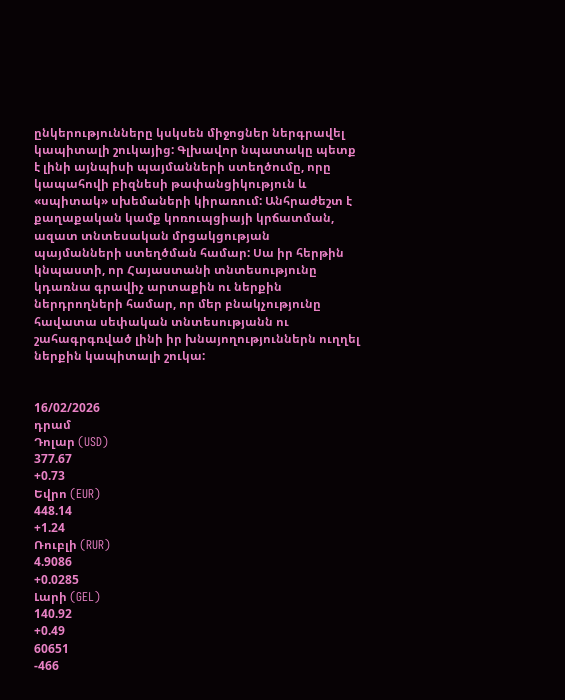ընկերությունները կսկսեն միջոցներ ներգրավել կապիտալի շուկայից: Գլխավոր նպատակը պետք է լինի այնպիսի պայմանների ստեղծումը, որը կապահովի բիզնեսի թափանցիկություն և «սպիտակ» սխեմաների կիրառում: Անհրաժեշտ է քաղաքական կամք կոռուպցիայի կրճատման, ազատ տնտեսական մրցակցության պայմանների ստեղծման համար: Սա իր հերթին կնպաստի, որ Հայաստանի տնտեսությունը կդառնա գրավիչ արտաքին ու ներքին ներդրողների համար, որ մեր բնակչությունը հավատա սեփական տնտեսությանն ու շահագրգռված լինի իր խնայողություններն ուղղել ներքին կապիտալի շուկա:


16/02/2026
դրամ
Դոլար (USD)
377.67
+0.73
Եվրո (EUR)
448.14
+1.24
Ռուբլի (RUR)
4.9086
+0.0285
Լարի (GEL)
140.92
+0.49
60651
-466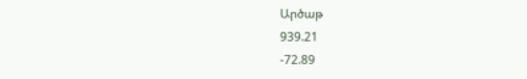Արծաթ
939.21
-72.89